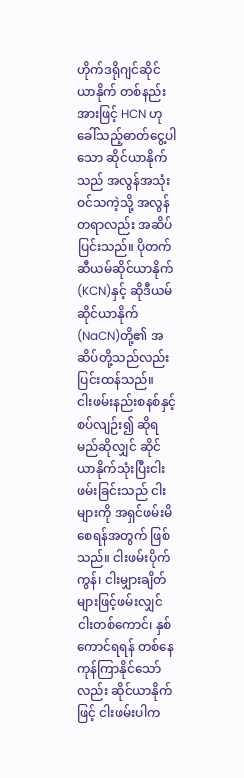ဟိုက်ဒရိုဂျင်ဆိုင်ယာနိုက် တစ်နည်းအားဖြင့် HCN ဟုခေါ်သည့်ဓာတ်ငွေ့ပါသော ဆိုင်ယာနိုက်သည် အလွန်အသုံးဝင်သကဲ့သို့ အလွန်တရာလည်း အဆိပ်ပြင်းသည်။ ပိုတက်ဆီယမ်ဆိုင်ယာနိုက်(KCN)နှင့် ဆိုဒီယမ်ဆိုင်ယာနိုက်(NaCN)တို့၏ အဆိပ်တို့သည်လည်း ပြင်းထန်သည်။
ငါးဖမ်းနည်းစနစ်နှင့်စပ်လျဉ်း၍ ဆိုရမည်ဆိုလျှင် ဆိုင်ယာနိုက်သုံးပြီးငါးဖမ်းခြင်းသည် ငါးများကို အရှင်ဖမ်းမိစေရန်အတွက် ဖြစ်သည်။ ငါးဖမ်းပိုက်ကွန်၊ ငါးမျှားချိတ်များဖြင့်ဖမ်းလျှင် ငါးတစ်ကောင်၊ နှစ်ကောင်ရရန် တစ်နေကုန်ကြာနိုင်သော်လည်း ဆိုင်ယာနိုက်ဖြင့် ငါးဖမ်းပါက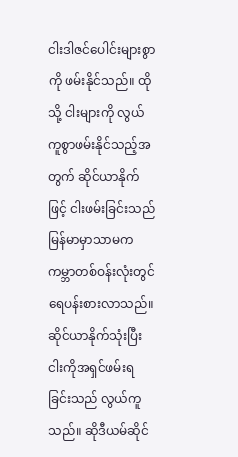ငါးဒါဇင်ပေါင်းများစွာကို ဖမ်းနိုင်သည်။ ထိုသို့ ငါးများကို လွယ်ကူစွာဖမ်းနိုင်သည့်အတွက် ဆိုင်ယာနိုက်ဖြင့် ငါးဖမ်းခြင်းသည် မြန်မာမှာသာမက ကမ္ဘာတစ်ဝန်းလုံးတွင် ရေပန်းစားလာသည်။
ဆိုင်ယာနိုက်သုံးပြီး ငါးကိုအရှင်ဖမ်းရခြင်းသည် လွယ်ကူသည်။ ဆိုဒီယမ်ဆိုင်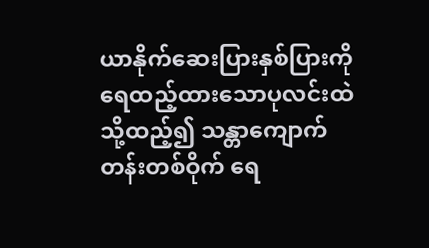ယာနိုက်ဆေးပြားနှစ်ပြားကို ရေထည့်ထားသောပုလင်းထဲသို့ထည့်၍ သန္တာကျောက်တန်းတစ်ဝိုက် ရေ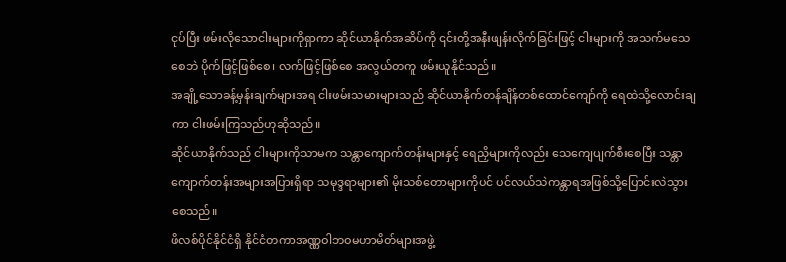ငုပ်ပြီး ဖမ်းလိုသောငါးများကိုရှာကာ ဆိုင်ယာနိုက်အဆိပ်ကို ၎င်းတို့အနီးဖျန်းလိုက်ခြင်းဖြင့် ငါးများကို အသက်မသေစေဘဲ ပိုက်ဖြင့်ဖြစ်စေ၊ လက်ဖြင့်ဖြစ်စေ အလွယ်တကူ ဖမ်းယူနိုင်သည်။
အချို့သောခန့်မှန်းချက်များအရ ငါးဖမ်းသမားများသည် ဆိုင်ယာနိုက်တန်ချိန်တစ်ထောင်ကျော်ကို ရေထဲသို့လောင်းချကာ ငါးဖမ်းကြသည်ဟုဆိုသည်။
ဆိုင်ယာနိုက်သည် ငါးများကိုသာမက သန္တာကျောက်တန်းများနှင့် ရေညှိများကိုလည်း သေကျေပျက်စီးစေပြီး သန္တာကျောက်တန်းအများအပြားရှိရာ သမုဒ္ဒရာများ၏ မိုးသစ်တောများကိုပင် ပင်လယ်သဲကန္တာရအဖြစ်သို့ပြောင်းလဲသွားစေသည်။
ဖိလစ်ပိုင်နိုင်ငံရှိ နိုင်ငံတကာအဏ္ဏဝါဘဝမဟာမိတ်များအဖွဲ့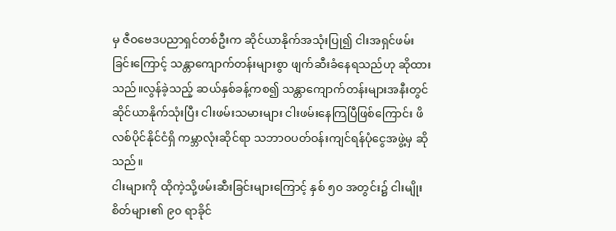မှ ဇီဝဗေဒပညာရှင်တစ်ဦးက ဆိုင်ယာနိုက်အသုံးပြု၍ ငါးအရှင်ဖမ်းခြင်းကြောင့် သန္တာကျောက်တန်းများစွာ ဖျက်ဆီးခံနေရသည်ဟု ဆိုထားသည်။လွန်ခဲ့သည့် ဆယ်နှစ်ခန့်ကစ၍ သန္တာကျောက်တန်းများအနီးတွင် ဆိုင်ယာနိုက်သုံးပြီး ငါးဖမ်းသမားများ ငါးဖမ်းနေကြပြီဖြစ်ကြောင်း ဖိလစ်ပိုင်နိုင်ငံရှိ ကမ္ဘာလုံးဆိုင်ရာ သဘာဝပတ်ဝန်းကျင်ရန်ပုံငွေအဖွဲ့မှ ဆို သည်။
ငါးများကို ထိုကဲ့သို့ဖမ်းဆီးခြင်းများကြောင့် နှစ် ၅၀ အတွင်း၌ ငါးမျိုးစိတ်များ၏ ၉၀ ရာခိုင်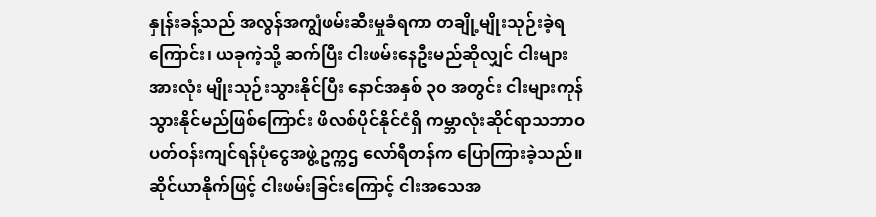နှုန်းခန့်သည် အလွန်အကျွံဖမ်းဆီးမှုခံရကာ တချို့မျိုးသုဉ်းခဲ့ရကြောင်း၊ ယခုကဲ့သို့ ဆက်ပြီး ငါးဖမ်းနေဦးမည်ဆိုလျှင် ငါးများအားလုံး မျိုးသုဉ်းသွားနိုင်ပြီး နောင်အနှစ် ၃၀ အတွင်း ငါးများကုန်သွားနိုင်မည်ဖြစ်ကြောင်း ဖိလစ်ပိုင်နိုင်ငံရှိ ကမ္ဘာလုံးဆိုင်ရာသဘာဝပတ်ဝန်းကျင်ရန်ပုံငွေအဖွဲ့ဥက္ကဌ လော်ရီတန်က ပြောကြားခဲ့သည်။
ဆိုင်ယာနိုက်ဖြင့် ငါးဖမ်းခြင်းကြောင့် ငါးအသေအ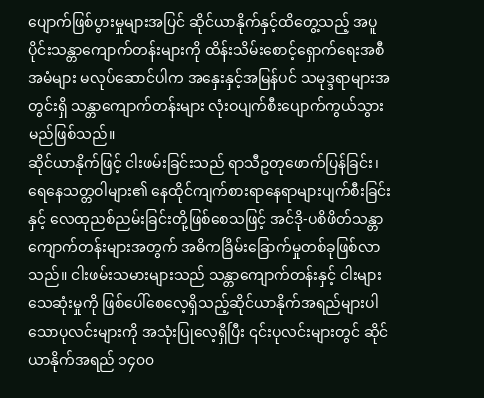ပျောက်ဖြစ်ပွားမှုများအပြင် ဆိုင်ယာနိုက်နှင့်ထိတွေ့သည့် အပူပိုင်းသန္တာကျောက်တန်းများကို ထိန်းသိမ်းစောင့်ရှောက်ရေးအစီအမံများ မလုပ်ဆောင်ပါက အနှေးနှင့်အမြန်ပင် သမုဒ္ဒရာများအတွင်းရှိ သန္တာကျောက်တန်းများ လုံးဝပျက်စီးပျောက်ကွယ်သွားမည်ဖြစ်သည်။
ဆိုင်ယာနိုက်ဖြင့် ငါးဖမ်းခြင်းသည် ရာသီဥတုဖောက်ပြန်ခြင်း၊ ရေနေသတ္တဝါများ၏ နေထိုင်ကျက်စားရာနေရာများပျက်စီးခြင်းနှင့် လေထုညစ်ညမ်းခြင်းတို့ဖြစ်စေသဖြင့် အင်ဒို-ပစိဖိတ်သန္တာကျောက်တန်းများအတွက် အဓိကခြိမ်းခြောက်မှုတစ်ခုဖြစ်လာသည်။ ငါးဖမ်းသမားများသည် သန္တာကျောက်တန်းနှင့် ငါးများသေဆုံးမှုကို ဖြစ်ပေါ်စေလေ့ရှိသည့်ဆိုင်ယာနိုက်အရည်များပါသောပုလင်းများကို အသုံးပြုလေ့ရှိပြီး ၎င်းပုလင်းများတွင် ဆိုင်ယာနိုက်အရည် ၁၄၀၀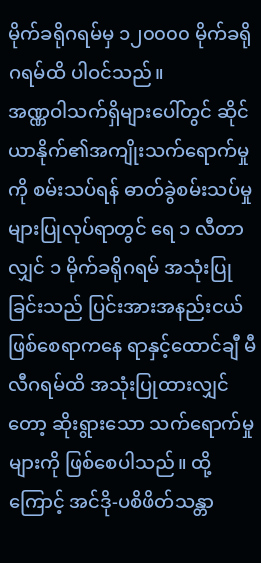မိုက်ခရိုဂရမ်မှ ၁၂၀၀၀၀ မိုက်ခရိုဂရမ်ထိ ပါဝင်သည်။
အဏ္ဏဝါသက်ရှိများပေါ်တွင် ဆိုင်ယာနိုက်၏အကျိုးသက်ရောက်မှုကို စမ်းသပ်ရန် ဓာတ်ခွဲစမ်းသပ်မှုများပြုလုပ်ရာတွင် ရေ ၁ လီတာလျှင် ၁ မိုက်ခရိုဂရမ် အသုံးပြုခြင်းသည် ပြင်းအားအနည်းငယ်ဖြစ်စေရာကနေ ရာနှင့်ထောင်ချီ မီလီဂရမ်ထိ အသုံးပြုထားလျှင်တော့ ဆိုးရွားသော သက်ရောက်မှုများကို ဖြစ်စေပါသည်။ ထို့ကြောင့် အင်ဒို-ပစိဖိတ်သန္တာ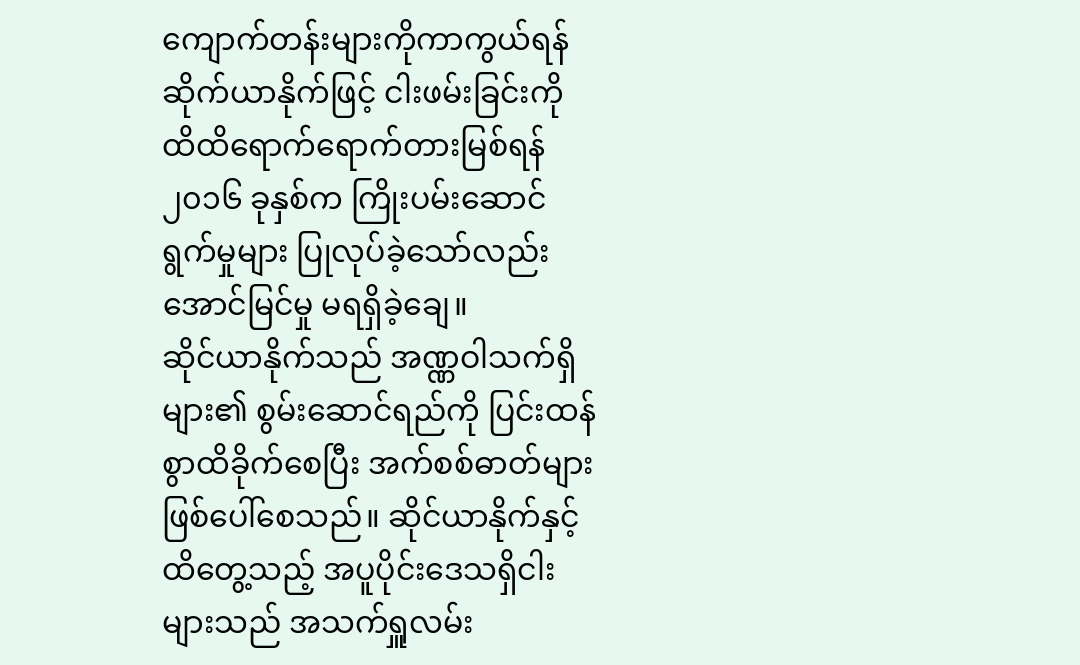ကျောက်တန်းများကိုကာကွယ်ရန် ဆိုက်ယာနိုက်ဖြင့် ငါးဖမ်းခြင်းကို ထိထိရောက်ရောက်တားမြစ်ရန် ၂၀၁၆ ခုနှစ်က ကြိုးပမ်းဆောင်ရွက်မှုများ ပြုလုပ်ခဲ့သော်လည်း အောင်မြင်မှု မရရှိခဲ့ချေ။
ဆိုင်ယာနိုက်သည် အဏ္ဏဝါသက်ရှိများ၏ စွမ်းဆောင်ရည်ကို ပြင်းထန်စွာထိခိုက်စေပြီး အက်စစ်ဓာတ်များ ဖြစ်ပေါ်စေသည်။ ဆိုင်ယာနိုက်နှင့်ထိတွေ့သည့် အပူပိုင်းဒေသရှိငါးများသည် အသက်ရှူလမ်း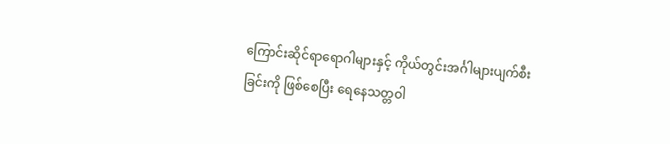ကြောင်းဆိုင်ရာရောဂါများနှင့် ကိုယ်တွင်းအင်္ဂါများပျက်စီးခြင်းကို ဖြစ်စေပြီး ရေနေသတ္တဝါ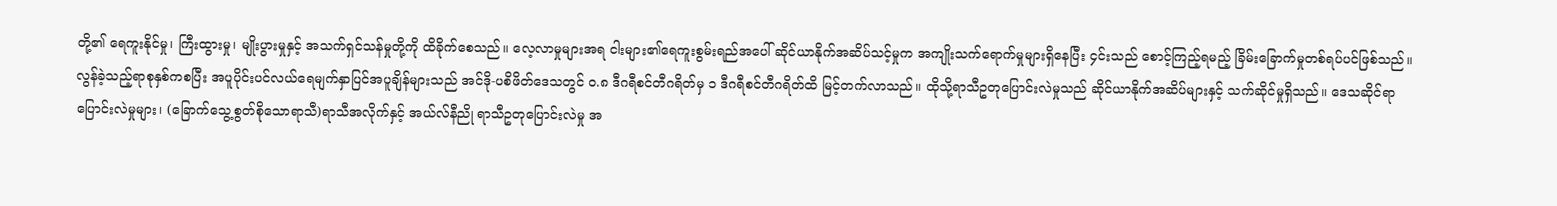တို့၏ ရေကူးနိုင်မှု၊ ကြီးထွားမှု၊ မျိုးပွားမှုနှင့် အသက်ရှင်သန်မှုတို့ကို ထိခိုက်စေသည်။ လေ့လာမှုများအရ ငါးများ၏ရေကူးစွမ်းရည်အပေါ် ဆိုင်ယာနိုက်အဆိပ်သင့်မှုက အကျိုးသက်ရောက်မှုများရှိနေပြီး ၄င်းသည် စောင့်ကြည့်ရမည့် ခြိမ်းခြောက်မှုတစ်ရပ်ပင်ဖြစ်သည်။
လွန်ခဲ့သည့်ရာစုနှစ်ကစပြီး အပူပိုင်းပင်လယ်ရေမျက်နှာပြင်အပူချိန်များသည် အင်ဒို-ပစိဖိတ်ဒေသတွင် ၀.၈ ဒီဂရီစင်တီဂရိတ်မှ ၁ ဒီဂရီစင်တီဂရိတ်ထိ မြင့်တက်လာသည်။ ထိုသို့ရာသီဥတုပြောင်းလဲမှုသည် ဆိုင်ယာနိုက်အဆိပ်များနှင့် သက်ဆိုင်မှုရှိသည်။ ဒေသဆိုင်ရာပြောင်းလဲမှုများ၊ (ခြောက်သွေ့စွတ်စိုသောရာသီ)ရာသီအလိုက်နှင့် အယ်လ်နီညို ရာသီဥတုပြောင်းလဲမှု အ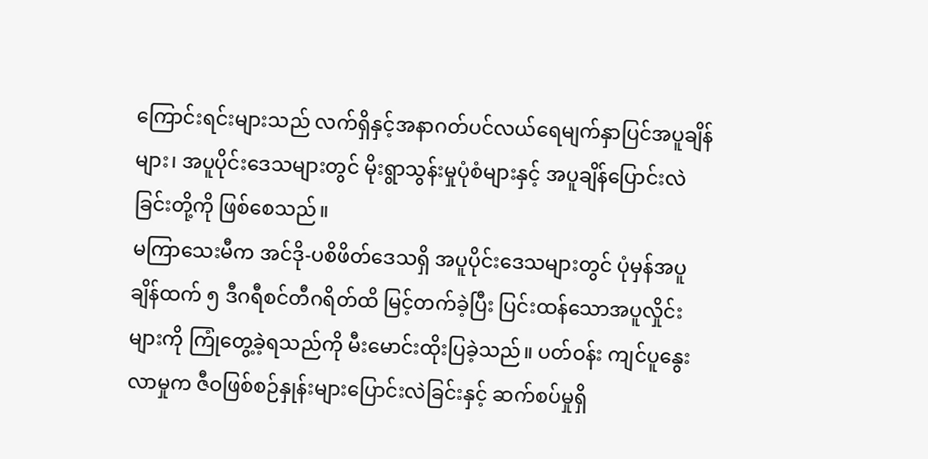ကြောင်းရင်းများသည် လက်ရှိနှင့်အနာဂတ်ပင်လယ်ရေမျက်နှာပြင်အပူချိန်များ၊ အပူပိုင်းဒေသများတွင် မိုးရွာသွန်းမှုပုံစံများနှင့် အပူချိန်ပြောင်းလဲခြင်းတို့ကို ဖြစ်စေသည်။
မကြာသေးမီက အင်ဒို-ပစိဖိတ်ဒေသရှိ အပူပိုင်းဒေသများတွင် ပုံမှန်အပူချိန်ထက် ၅ ဒီဂရီစင်တီဂရိတ်ထိ မြင့်တက်ခဲ့ပြီး ပြင်းထန်သောအပူလှိုင်းများကို ကြုံတွေ့ခဲ့ရသည်ကို မီးမောင်းထိုးပြခဲ့သည်။ ပတ်ဝန်း ကျင်ပူနွေးလာမှုက ဇီဝဖြစ်စဉ်နှုန်းများပြောင်းလဲခြင်းနှင့် ဆက်စပ်မှုရှိ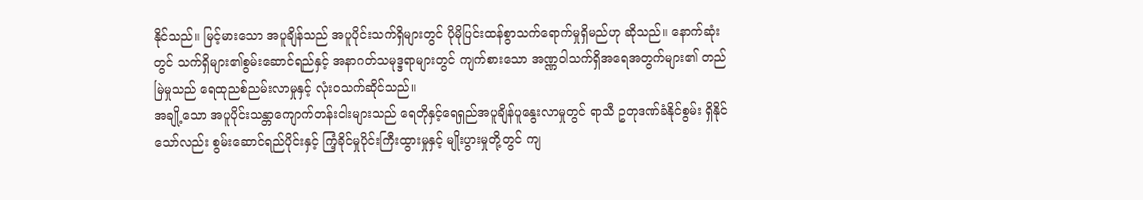နိုင်သည်။ မြင့်မားသော အပူချိန်သည် အပူပိုင်းသက်ရှိများတွင် ပိုမိုပြင်းထန်စွာသက်ရောက်မှုရှိမည်ဟု ဆိုသည်။ နောက်ဆုံးတွင် သက်ရှိများ၏စွမ်းဆောင်ရည်နှင့် အနာဂတ်သမုဒ္ဒရာများတွင် ကျက်စားသော အဏ္ဏဝါသက်ရှိအရေအတွက်များ၏ တည်မြဲမှုသည် ရေထုညစ်ညမ်းလာမှုနှင့် လုံးဝသက်ဆိုင်သည်။
အချို့သော အပူပိုင်းသန္တာကျောက်တန်းငါးများသည် ရေတိုနှင့်ရေရှည်အပူချိန်ပူနွေးလာမှုတွင် ရာသီ ဥတုဒဏ်ခံနိုင်စွမ်း ရှိနိုင်သော်လည်း စွမ်းဆောင်ရည်ပိုင်းနှင့် ကြံ့ခိုင်မှုပိုင်းကြီးထွားမှုနှင့် မျိုးပွားမှုတို့တွင် ကျ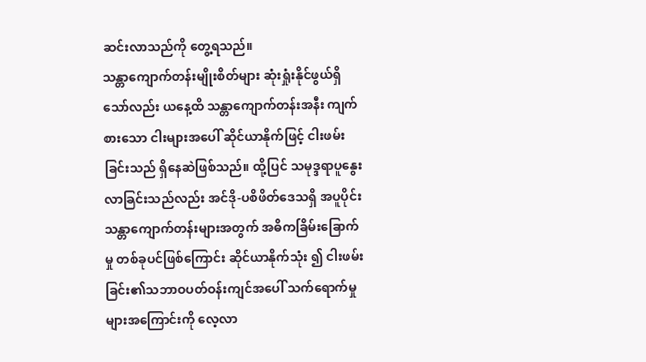ဆင်းလာသည်ကို တွေ့ရသည်။
သန္တာကျောက်တန်းမျိုးစိတ်များ ဆုံးရှုံးနိုင်ဖွယ်ရှိသော်လည်း ယနေ့ထိ သန္တာကျောက်တန်းအနီး ကျက် စားသော ငါးများအပေါ် ဆိုင်ယာနိုက်ဖြင့် ငါးဖမ်းခြင်းသည် ရှိနေဆဲဖြစ်သည်။ ထို့ပြင် သမုဒ္ဒရာပူနွေးလာခြင်းသည်လည်း အင်ဒို-ပစိဖိတ်ဒေသရှိ အပူပိုင်းသန္တာကျောက်တန်းများအတွက် အဓိကခြိမ်းခြောက်မှု တစ်ခုပင်ဖြစ်ကြောင်း ဆိုင်ယာနိုက်သုံး ၍ ငါးဖမ်းခြင်း၏သဘာဝပတ်ဝန်းကျင်အပေါ် သက်ရောက်မှုများအကြောင်းကို လေ့လာ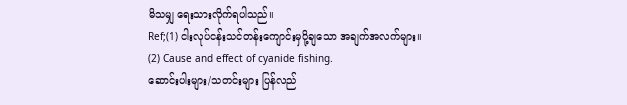မိသမျှ ရေးသားလိုက်ရပါသည်။
Ref;(1) ငါးလုပ်ငန်းသင်တန်းကျောင်းမှပို့ချသော အချက်အလက်များ။
(2) Cause and effect of cyanide fishing.
ဆောင်းပါးများ/သတင်းများ ပြန်လည်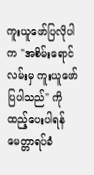ကူးယူဖော်ပြလိုပါက "အစိမ်းရောင်လမ်းမှ ကူးယူဖော်ပြပါသည်" ကို ထည့်ပေးပါရန် မေတ္တာရပ်ခံ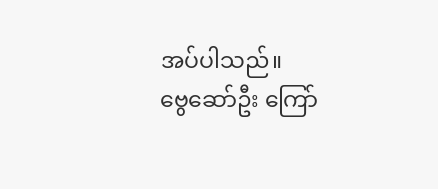အပ်ပါသည်။
ဗွေဆော်ဦး ကြော်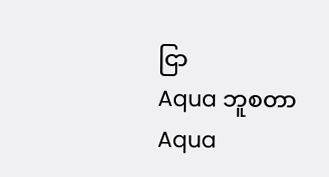ငြာ
Aqua ဘူစတာ
Aqua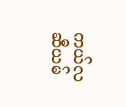ကယ်လဆီယမ်